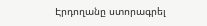Էրդողանը ստորագրել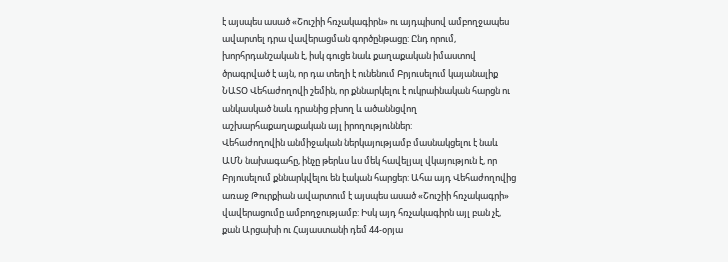է այսպես ասած «Շուշիի հռչակագիրն» ու այդպիսով ամբողջապես ավարտել դրա վավերացման գործընթացը: Ընդ որում, խորհրդանշական է, իսկ գուցե նաև քաղաքական իմաստով ծրագրված է այն, որ դա տեղի է ունենում Բրյուսելում կայանալիք ՆԱՏՕ Վեհաժողովի շեմին, որ քննարկելու է ուկրաինական հարցն ու անկասկած նաև դրանից բխող և ածաննցվող աշխարհաքաղաքական այլ իրողություններ:
Վեհաժողովին անմիջական ներկայությամբ մասնակցելու է նաև ԱՄՆ նախագահը, ինչը թերևս ևս մեկ հավելյալ վկայություն է, որ Բրյուսելում քննարկվելու են էական հարցեր: Ահա այդ Վեհաժողովից առաջ Թուրքիան ավարտում է այսպես ասած «Շուշիի հռչակագրի» վավերացումը ամբողջությամբ: Իսկ այդ հռչակագիրն այլ բան չէ, քան Արցախի ու Հայաստանի դեմ 44-օրյա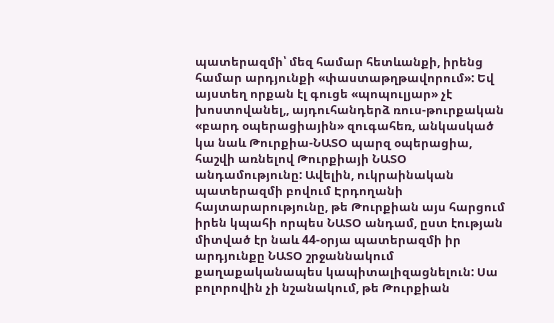պատերազմի՝ մեզ համար հետևանքի, իրենց համար արդյունքի «փաստաթղթավորում»: Եվ այստեղ որքան էլ գուցե «պոպուլյար» չէ խոստովանել,, այդուհանդերձ ռուս-թուրքական «բարդ օպերացիային» զուգահեռ, անկասկած կա նաև Թուրքիա-ՆԱՏՕ պարզ օպերացիա, հաշվի առնելով Թուրքիայի ՆԱՏՕ անդամությունը: Ավելին, ուկրաինական պատերազմի բովում Էրդողանի հայտարարությունը, թե Թուրքիան այս հարցում իրեն կպահի որպես ՆԱՏՕ անդամ, ըստ էության միտված էր նաև 44-օրյա պատերազմի իր արդյունքը ՆԱՏՕ շրջաննակում քաղաքականապես կապիտալիզացնելուն: Սա բոլորովին չի նշանակում, թե Թուրքիան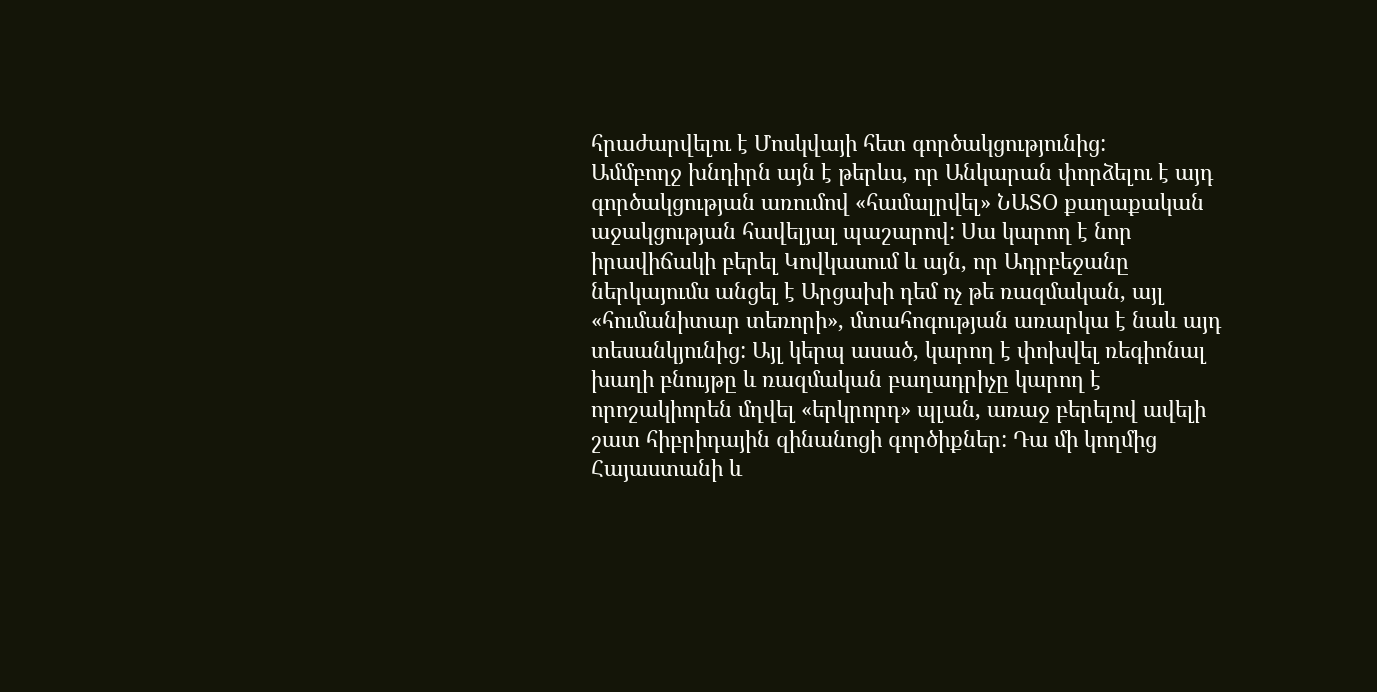հրաժարվելու է Մոսկվայի հետ գործակցությունից:
Ամմբողջ խնդիրն այն է թերևս, որ Անկարան փորձելու է այդ գործակցության առումով «համալրվել» ՆԱՏՕ քաղաքական աջակցության հավելյալ պաշարով: Սա կարող է նոր իրավիճակի բերել Կովկասում և այն, որ Ադրբեջանը ներկայումս անցել է Արցախի դեմ ոչ թե ռազմական, այլ «հումանիտար տեռորի», մտահոգության առարկա է նաև այդ տեսանկյունից: Այլ կերպ ասած, կարող է փոխվել ռեգիոնալ խաղի բնույթը և ռազմական բաղադրիչը կարող է որոշակիորեն մղվել «երկրորդ» պլան, առաջ բերելով ավելի շատ հիբրիդային զինանոցի գործիքներ: Դա մի կողմից Հայաստանի և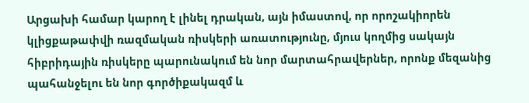Արցախի համար կարող է լինել դրական, այն իմաստով, որ որոշակիորեն կլիցքաթափվի ռազմական ռիսկերի առատությունը, մյուս կողմից սակայն հիբրիդային ռիսկերը պարունակում են նոր մարտահրավերներ, որոնք մեզանից պահանջելու են նոր գործիքակազմ և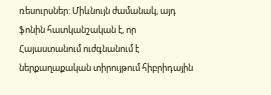ռեսուրսներ: Միևնույն ժամանակ, այդ ֆոնին հատկանշական է, որ Հայաստանում ուժգնանում է ներքաղաքական տիրույթում հիբրիդային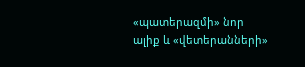«պատերազմի» նոր ալիք և «վետերանների»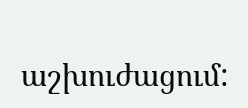աշխուժացում: